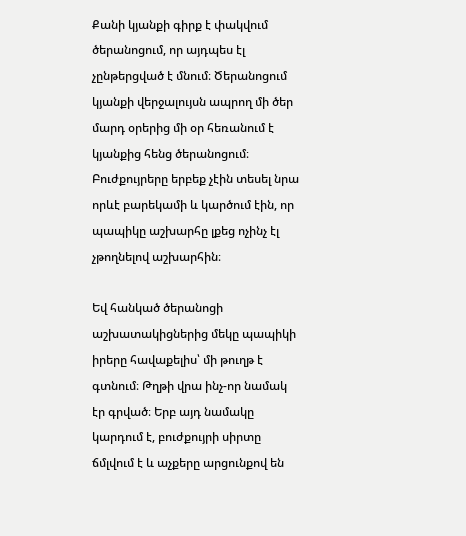Քանի կյանքի գիրք է փակվում ծերանոցում, որ այդպես էլ չընթերցված է մնում։ Ծերանոցում կյանքի վերջալույսն ապրող մի ծեր մարդ օրերից մի օր հեռանում է կյանքից հենց ծերանոցում։ Բուժքույրերը երբեք չէին տեսել նրա որևէ բարեկամի և կարծում էին, որ պապիկը աշխարհը լքեց ոչինչ էլ չթողնելով աշխարհին։

Եվ հանկած ծերանոցի աշխատակիցներից մեկը պապիկի իրերը հավաքելիս՝ մի թուղթ է գտնում։ Թղթի վրա ինչ-որ նամակ էր գրված։ Երբ այդ նամակը կարդում է, բուժքույրի սիրտը ճմլվում է և աչքերը արցունքով են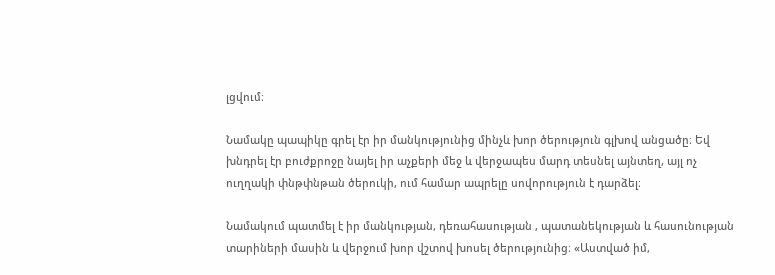լցվում։

Նամակը պապիկը գրել էր իր մանկությունից մինչև խոր ծերություն գլխով անցածը։ Եվ խնդրել էր բուժքրոջը նայել իր աչքերի մեջ և վերջապես մարդ տեսնել այնտեղ, այլ ոչ ուղղակի փնթփնթան ծերուկի, ում համար ապրելը սովորություն է դարձել։

Նամակում պատմել է իր մանկության, դեռահասության , պատանեկության և հասունության տարիների մասին և վերջում խոր վշտով խոսել ծերությունից։ «Աստված իմ,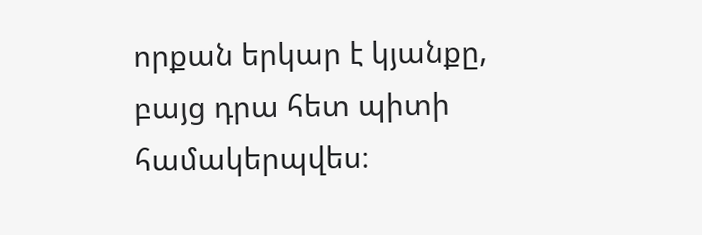որքան երկար է կյանքը, բայց դրա հետ պիտի համակերպվես։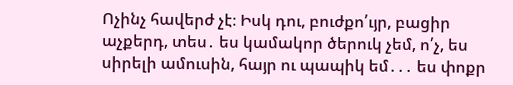Ոչինչ հավերժ չէ։ Իսկ դու, բուժքո՛ւյր, բացիր աչքերդ, տես․ ես կամակոր ծերուկ չեմ, ո՛չ, ես սիրելի ամուսին, հայր ու պապիկ եմ․․․ ես փոքր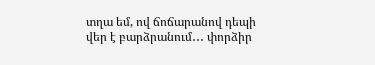տղա եմ, ով ճոճարանով դեպի վեր է բարձրանում․․․ փորձիր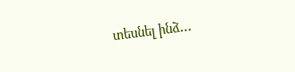տեսնել ինձ․․․